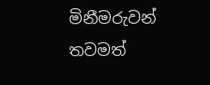මිනීමරුවන් තවමත්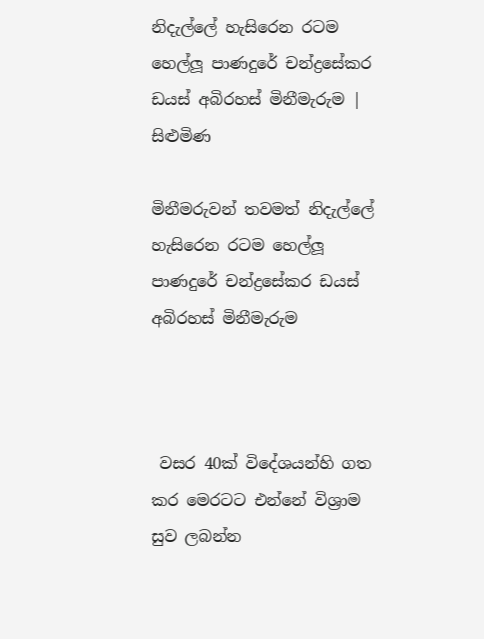නිදැල්ලේ හැසිරෙන රටම හෙල්ලූ පාණදුරේ චන්ද්‍රසේකර ඩයස් අබිරහස් මිනීමැරුම | සිළුමිණ

මිනීමරුවන් තවමත් නිදැල්ලේ හැසිරෙන රටම හෙල්ලූ පාණදුරේ චන්ද්‍රසේකර ඩයස් අබිරහස් මිනීමැරුම



 වසර 40ක් විදේශයන්හි ගත කර මෙරටට එන්නේ විශ්‍රාම සුව ලබන්න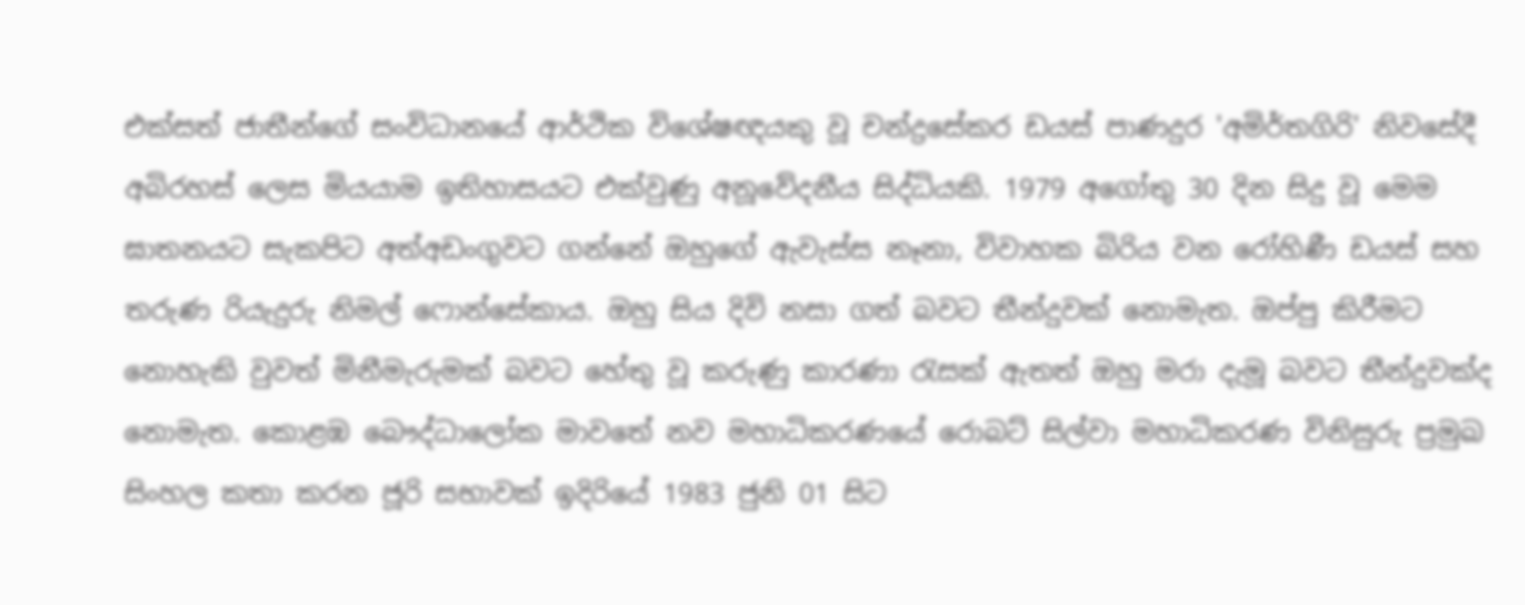එක්සත් ජාතීන්ගේ සංවිධානයේ ආර්ථික විශේෂඥයකු වූ චන්ද්‍රසේකර ඩයස් පාණදුර 'අමිර්තගිරි' නිවසේදී අබිරහස් ලෙස මියයාම ඉතිහාසයට එක්වුණු අනූවේදනීය සිද්ධියකි. 1979 අගෝතු 30 දින සිදු වූ මෙම ඝාතනයට සැකපිට අත්අඩංගුවට ගන්නේ ඔහුගේ ඇවැස්ස නෑනා, විවාහක බිරිය වන රෝහිණී ඩයස් සහ තරුණ රියැදුරු නිමල් ෆොන්සේකාය. ඔහු සිය දිවි නසා ගත් බවට තීන්දුවක් නොමැත. ඔප්පු කිරීමට නොහැකි වුවත් මිනීමැරුමක් බවට හේතු වූ කරුණු කාරණා රැසක් ඇතත් ඔහු මරා දැමූ බවට තීන්දුවක්ද නොමැත. කොළඹ බෞද්ධාලෝක මාවතේ නව මහාධිකරණයේ රොබට් සිල්වා මහාධිකරණ විනිසුරු ප්‍රමුඛ සිංහල කතා කරන ජූරි සභාවක් ඉදිරියේ 1983 ජුනි 01 සිට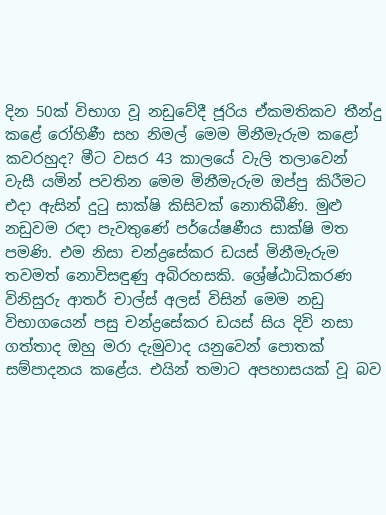දින 50ක් විභාග වූ නඩුවේදී ජූරිය ඒකමතිකව තීන්දු කළේ රෝහිණී සහ නිමල් මෙම මිනීමැරුම කළෝ කවරහුද? මීට වසර 43 කාලයේ වැලි තලාවෙන් වැසී යමින් පවතින මෙම මිනීමැරුම ඔප්පු කිරීමට එදා ඇසින් දුටු සාක්ෂි කිසිවක් නොතිබීණි. මුළු නඩුවම රඳා පැවතුණේ පර්යේෂණීය සාක්ෂි මත පමණි. එම නිසා චන්ද්‍රසේකර ඩයස් මිනීමැරුම තවමත් නොවිසඳුණු අබිරහසකි. ශ්‍රේෂ්ඨාධිකරණ විනිසුරු ආතර් චාල්ස් අලස් විසින් මෙම නඩු විභාගයෙන් පසු චන්ද්‍රසේකර ඩයස් සිය දිවි නසා ගත්තාද ඔහු මරා දැමුවාද යනුවෙන් පොතක් සම්පාදනය කළේය. එයින් තමාට අපහාසයක් වූ බව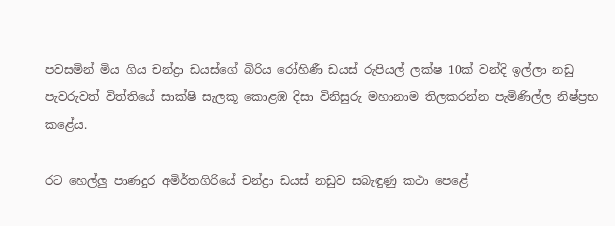පවසමින් මිය ගිය චන්ද්‍රා ඩයස්ගේ බිරිය රෝහිණී ඩයස් රුපියල් ලක්ෂ 10ක් වන්දි ඉල්ලා නඩු පැවරුවත් විත්තියේ සාක්ෂි සැලකූ කොළඹ දිසා විනිසුරු මහානාම තිලකරන්න පැමිණිල්ල නිෂ්ප්‍රභ කළේය.

රට හෙල්ලු පාණදුර අමිර්තගිරියේ චන්ද්‍රා ඩයස් නඩුව සබැඳුණු කථා පෙළේ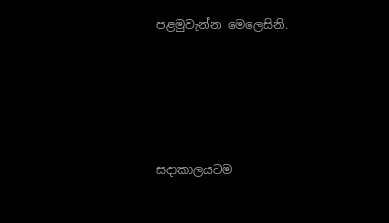පළමුවැන්න මෙලෙසිනි.





සදාකාලයටම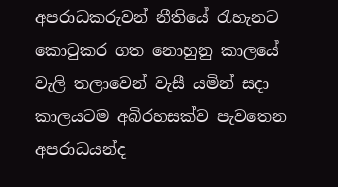අපරාධකරුවන් නීතියේ රැහැනට කොටුකර ගත නොහුනු කාලයේ වැලි තලාවෙන් වැසී යමින් සදා කාලයටම අබිරහසක්ව පැවතෙන අපරාධයන්ද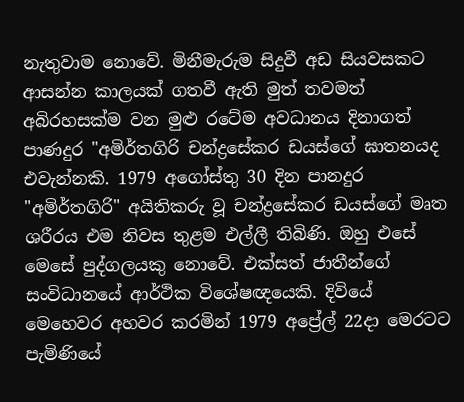නැතුවාම නොවේ. මිනීමැරුම සිදුවී අඩ සියවසකට ආසන්න කාලයක් ගතවී ඇති මුත් තවමත් අබිරහසක්ම වන මුළු රටේම අවධානය දිනාගත් පාණදුර "අමිර්තගිරි චන්ද්‍රසේකර ඩයස්ගේ ඝාතනයද එවැන්නකි. 1979 අගෝස්තු 30 දින පානදුර "අමිර්තගිරි" අයිතිකරු වූ චන්ද්‍රසේකර ඩයස්ගේ මෘත ශරීරය එම නිවස තුළම එල්ලී තිබිණි. ඔහු එසේ මෙසේ පුද්ගලයකු නොවේ. එක්සත් ජාතීන්ගේ සංවිධානයේ ආර්ථික විශේෂඥයෙකි. දිවියේ මෙහෙවර අහවර කරමින් 1979 අප්‍රේල් 22දා මෙරටට පැමිණියේ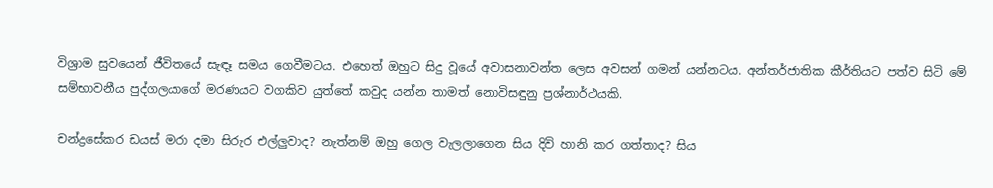විශ්‍රාම සුවයෙන් ජීවිතයේ සැඳෑ සමය ගෙවීමටය. එහෙත් ඔහුට සිදු වූයේ අවාසනාවන්ත ලෙස අවසන් ගමන් යන්නටය. අන්තර්ජාතික කීර්තියට පත්ව සිටි මේ සම්භාවනීය පුද්ගලයාගේ මරණයට වගකිව යුත්තේ කවුද යන්න තාමත් නොවිසඳුනු ප්‍රශ්නාර්ථයකි.

චන්ද්‍රසේකර ඩයස් මරා දමා සිරුර එල්ලුවාද? නැත්නම් ඔහු ගෙල වැලලාගෙන සිය දිවි හානි කර ගත්තාද? සිය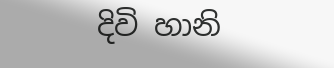දිවි හානි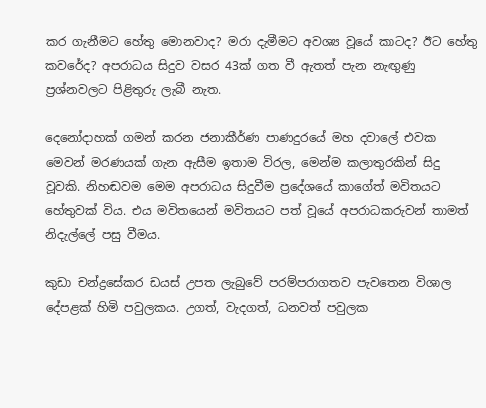කර ගැනීමට හේතු මොනවාද? මරා දැමීමට අවශ්‍ය වූයේ කාටද? ඊට හේතු කවරේද? අපරාධය සිදුව වසර 43ක් ගත වී ඇතත් පැන නැඟුණු ප්‍රශ්නවලට පිළිතුරු ලැබී නැත.

දෙනෝදාහක් ගමන් කරන ජනාකීර්ණ පාණදුරයේ මහ දවාලේ එවක මෙවන් මරණයක් ගැන ඇසීම ඉතාම විරල, මෙන්ම කලාතුරකින් සිදු වූවකි. නිහඬවම මෙම අපරාධය සිදුවීම ප්‍රදේශයේ කාගේත් මවිතයට හේතුවක් විය. එය මවිතයෙන් මවිතයට පත් වූයේ අපරාධකරුවන් තාමත් නිදැල්ලේ පසු වීමය.

කුඩා චන්ද්‍රසේකර ඩයස් උපත ලැබුවේ පරම්පරාගතව පැවතෙන විශාල දේපළක් හිමි පවුලකය. උගත්, වැදගත්, ධනවත් පවුලක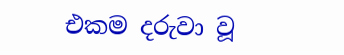එකම දරුවා වූ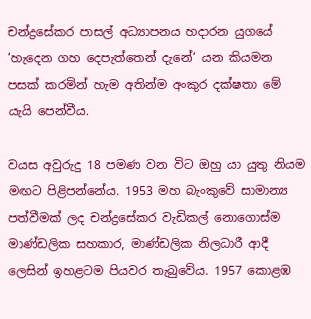චන්ද්‍රසේකර පාසල් අධ්‍යාපනය හදාරන යුගයේ ‘හැදෙන ගහ දෙපැත්තෙන් දැනේ‘ යන කියමන පසක් කරමින් හැම අතින්ම අංකුර දක්ෂතා මේ යැයි පෙන්වීය.

වයස අවුරුදු 18 පමණ වන විට ඔහු යා යුතු නියම මඟට පිළිපන්නේය. 1953 මහ බැංකුවේ සාමාන්‍ය පත්වීමක් ලද චන්ද්‍රසේකර වැඩිකල් නොගොස්ම මාණ්ඩලික සහකාර, මාණ්ඩලික නිලධාරී ආදී ලෙසින් ඉහළටම පියවර තැබුවේය. 1957 කොළඹ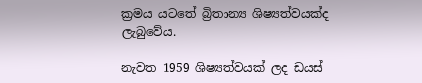ක්‍රමය යටතේ බ්‍රිතාන්‍ය ශිෂ්‍යත්වයක්ද ලැබුවේය.

නැවත 1959 ශිෂ්‍යත්වයක් ලද ඩයස්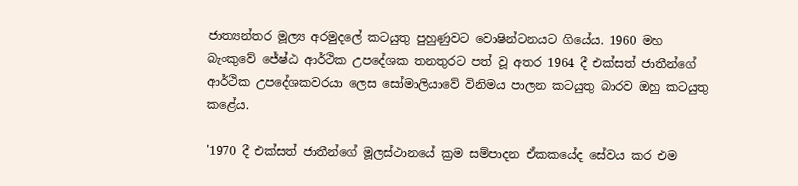ජාත්‍යන්තර මූල්‍ය අරමුදලේ කටයුතු පුහුණුවට වොෂින්ටනයට ගියේය. 1960 මහ බැංකුවේ ජේෂ්ඨ ආර්ථික උපදේශක තනතුරට පත් වූ අතර 1964 දී එක්සත් ජාතීන්ගේ ආර්ථික උපදේශකවරයා ලෙස සෝමාලියාවේ විනිමය පාලන කටයුතු බාරව ඔහු කටයුතු කළේය.

'1970 දී එක්සත් ජාතීන්ගේ මූලස්ථානයේ ක්‍රම සම්පාදන ඒකකයේද සේවය කර එම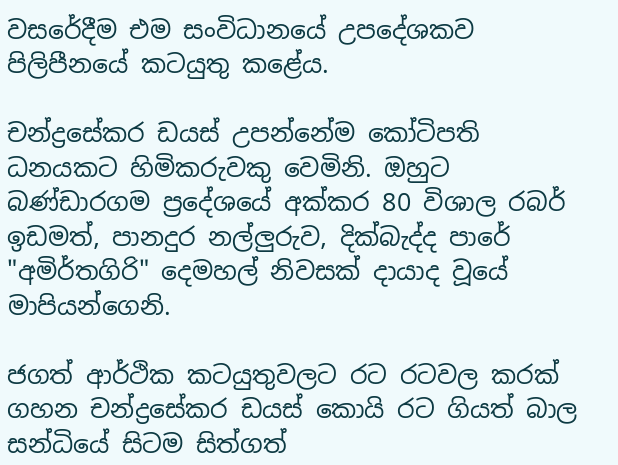වසරේදීම එම සංවිධානයේ උපදේශකව පිලිපීනයේ කටයුතු කළේය.

චන්ද්‍රසේකර ඩයස් උපන්නේම කෝටිපති ධනයකට හිමිකරුවකු වෙමිනි. ඔහුට බණ්ඩාරගම ප්‍රදේශයේ අක්කර 80 විශාල රබර් ඉඩමත්, පානදුර නල්ලුරුව, දික්බැද්ද පාරේ "අමිර්තගිරි" දෙමහල් නිවසක් දායාද වූයේ මාපියන්ගෙනි.

ජගත් ආර්ථික කටයුතුවලට රට රටවල කරක් ගහන චන්ද්‍රසේකර ඩයස් කොයි රට ගියත් බාල සන්ධියේ සිටම සිත්ගත්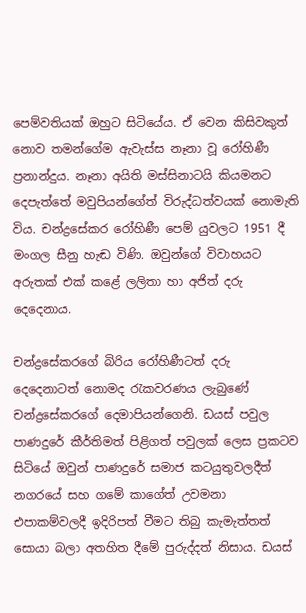පෙම්වතියක් ඔහුට සිටියේය. ඒ වෙන කිසිවකුත් නොව තමන්ගේම ඇවැස්ස නෑනා වූ රෝහිණී ප්‍රනාන්දුය. නෑනා අයිති මස්සිනාටයි කියමනට දෙපැත්තේ මවුපියන්ගේත් විරුද්ධත්වයක් නොමැති විය. චන්ද්‍රසේකර රෝහිණී පෙම් යුවලට 1951 දී මංගල සීනු හැඬ විණි. ඔවුන්ගේ විවාහයට අරුතක් එක් කළේ ලලිතා හා අජිත් දරු දෙදෙනාය.

චන්ද්‍රසේකරගේ බිරිය රෝහිණීටත් දරු දෙදෙනාටත් නොමද රැකවරණය ලැබුණේ චන්ද්‍රසේකරගේ දෙමාපියන්ගෙනි. ඩයස් පවුල පාණදුරේ කීර්තිමත් පිළිගත් පවුලක් ලෙස ප්‍රකටව සිටියේ ඔවුන් පාණදුරේ සමාජ කටයුතුවලදීත් නගරයේ සහ ගමේ කාගේත් උවමනා එපාකම්වලදී ඉදිරිපත් වීමට තිබු කැමැත්තත් සොයා බලා අතහිත දීමේ පුරුද්දත් නිසාය. ඩයස්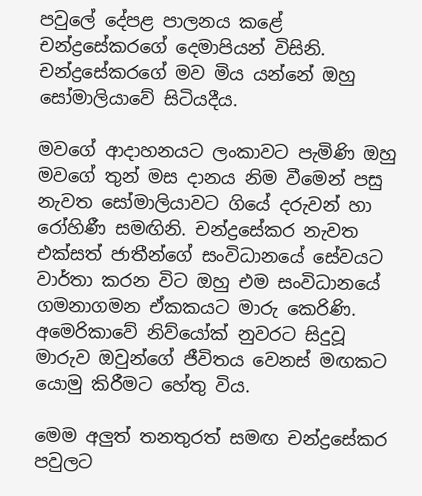පවුලේ දේපළ පාලනය කළේ චන්ද්‍රසේකරගේ දෙමාපියන් විසිනි. චන්ද්‍රසේකරගේ මව මිය යන්නේ ඔහු සෝමාලියාවේ සිටියදීය.

මවගේ ආදාහනයට ලංකාවට පැමිණි ඔහු මවගේ තුන් මස දානය නිම වීමෙන් පසු නැවත සෝමාලියාවට ගියේ දරුවන් හා රෝහිණී සමඟිනි. චන්ද්‍රසේකර නැවත එක්සත් ජාතීන්ගේ සංවිධානයේ සේවයට වාර්තා කරන විට ඔහු එම සංවිධානයේ ගමනාගමන ඒකකයට මාරු කෙරිණි. අමෙරිකාවේ නිව්යෝක් නුවරට සිදුවූ මාරුව ඔවුන්ගේ ජීවිතය වෙනස් මඟකට යොමු කිරීමට හේතු විය.

මෙම අලුත් තනතුරත් සමඟ චන්ද්‍රසේකර පවුලට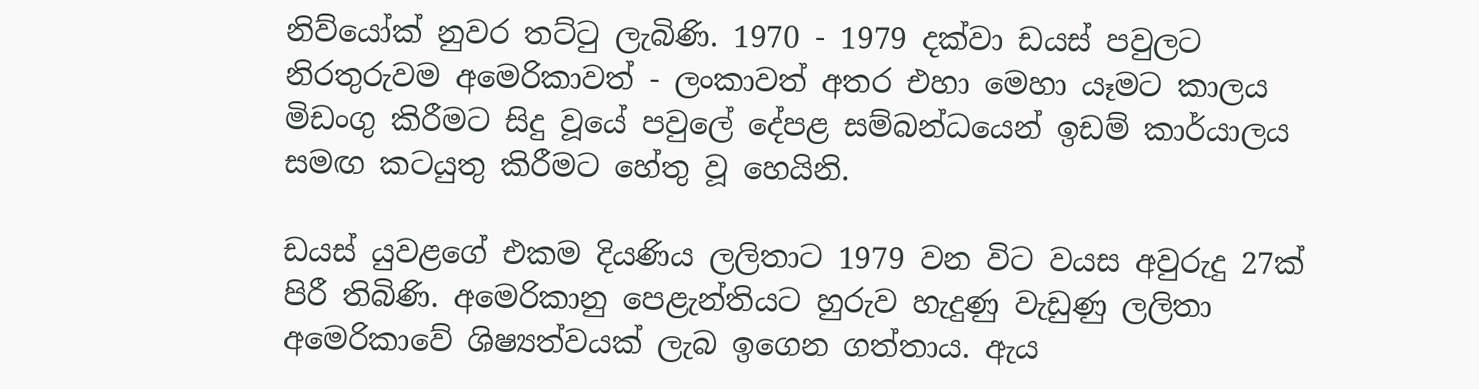නිව්යෝක් නුවර තට්ටු ලැබිණි. 1970 - 1979 දක්වා ඩයස් පවුලට නිරතුරුවම අමෙරිකාවත් - ලංකාවත් අතර එහා මෙහා යෑමට කාලය මිඩංගු කිරීමට සිදු වූයේ පවුලේ දේපළ සම්බන්ධයෙන් ඉඩම් කාර්යාලය සමඟ කටයුතු කිරීමට හේතු වූ හෙයිනි.

ඩයස් යුවළගේ එකම දියණිය ලලිතාට 1979 වන විට වයස අවුරුදු 27ක් පිරී තිබිණි. අමෙරිකානු පෙළැන්තියට හුරුව හැදුණු වැඩුණු ලලිතා අමෙරිකාවේ ශිෂ්‍යත්වයක් ලැබ ඉගෙන ගත්තාය. ඇය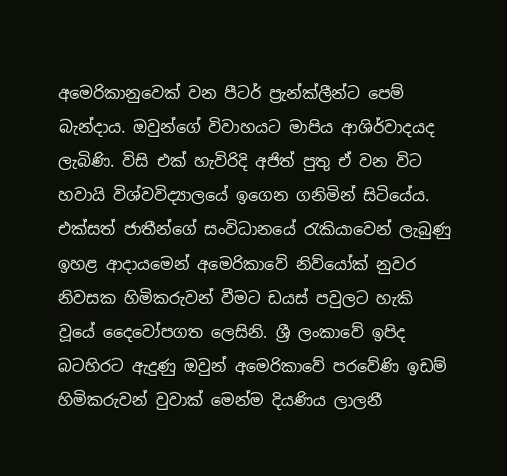අමෙරිකානුවෙක් වන පීටර් ප්‍රැන්ක්ලීන්ට පෙම් බැන්දාය. ඔවුන්ගේ විවාහයට මාපිය ආශිර්වාදයද ලැබිණි. විසි එක් හැවිරිදි අජිත් පුතු ඒ වන විට හවායි විශ්වවිද්‍යාලයේ ඉගෙන ගනිමින් සිටියේය. එක්සත් ජාතීන්ගේ සංවිධානයේ රැකියාවෙන් ලැබුණු ඉහළ ආදායමෙන් අමෙරිකාවේ නිව්යෝක් නුවර නිවසක හිමිකරුවන් වීමට ඩයස් පවුලට හැකි වූයේ දෛවෝපගත ලෙසිනි. ශ්‍රී ලංකාවේ ඉපිද බටහිරට ඇදුණු ඔවුන් අමෙරිකාවේ පරවේණි ඉඩම් හිමිකරුවන් වුවාක් මෙන්ම දියණිය ලාලනී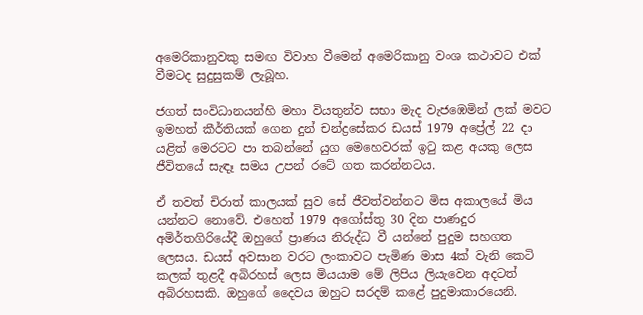අමෙරිකානුවකු සමඟ විවාහ වීමෙන් අමෙරිකානු වංශ කථාවට එක් වීමටද සුදුසුකම් ලැබූහ.

ජගත් සංවිධානයන්හි මහා වියතුන්ව සභා මැද වැජඹෙමින් ලක් මවට ඉමහත් කීර්තියක් ගෙන දුන් චන්ද්‍රසේකර ඩයස් 1979 අප්‍රේල් 22 දා යළිත් මෙරටට පා තබන්නේ යුග මෙහෙවරක් ඉටු කළ අයකු ලෙස ජීවිතයේ සැඳෑ සමය උපන් රටේ ගත කරන්නටය.

ඒ තවත් චිරාත් කාලයක් සුව සේ ජීවත්වන්නට මිස අකාලයේ මිය යන්නට නොවේ. එහෙත් 1979 අගෝස්තු 30 දින පාණදුර අමිර්තගිරියේදී ඔහුගේ ප්‍රාණය නිරුද්ධ වී යන්නේ පුදුම සහගත ලෙසය. ඩයස් අවසාන වරට ලංකාවට පැමිණ මාස 4ක් වැනි කෙටි කලක් තුළදී අබිරහස් ලෙස මියයාම මේ ලිපිය ලියැවෙන අදටත් අබිරහසකි. ඔහුගේ දෛවය ඔහුට සරදම් කළේ පුදුමාකාරයෙනි.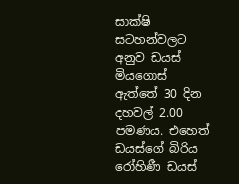සාක්ෂි සටහන්වලට අනුව ඩයස් මියගොස් ඇත්තේ 30 දින දහවල් 2.00 පමණය. එහෙත් ඩයස්ගේ බිරිය රෝහිණී ඩයස්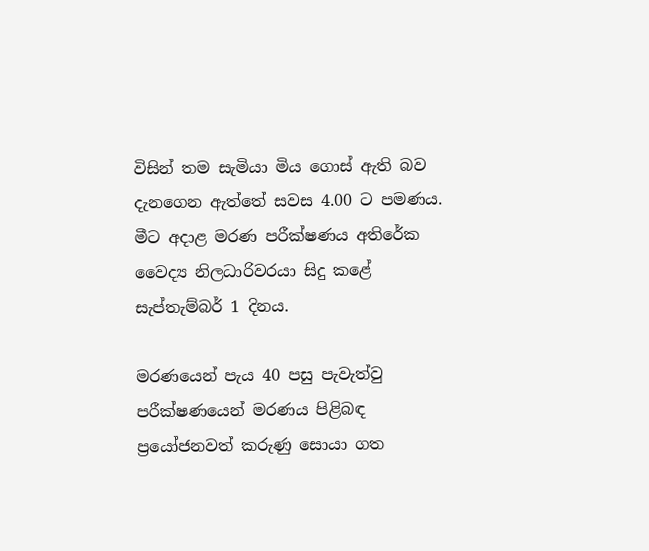විසින් තම සැමියා මිය ගොස් ඇති බව දැනගෙන ඇත්තේ සවස 4.00 ට පමණය. මීට අදාළ මරණ පරීක්ෂණය අතිරේක වෛද්‍ය නිලධාරිවරයා සිදු කළේ සැප්තැම්බර් 1 දිනය.

මරණයෙන් පැය 40 පසු පැවැත්වු පරීක්ෂණයෙන් මරණය පිළිබඳ ප්‍රයෝජනවත් කරුණු සොයා ගත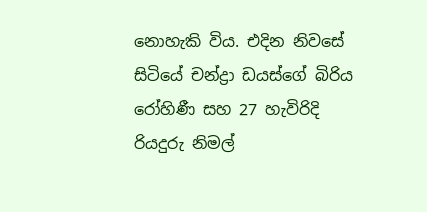නොහැකි විය. එදින නිවසේ සිටියේ චන්ද්‍රා ඩයස්ගේ බිරිය රෝහිණී සහ 27 හැවිරිදි රියදුරු නිමල්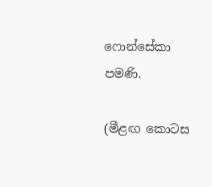ෆොන්සේකා පමණි.

(මීළඟ කොටස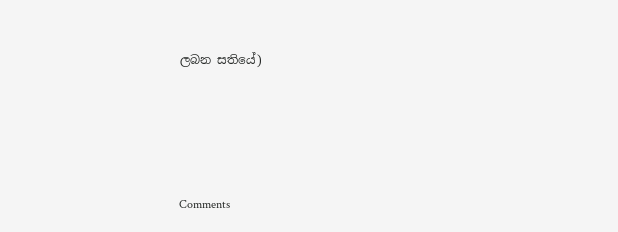ලබන සතියේ)





Comments